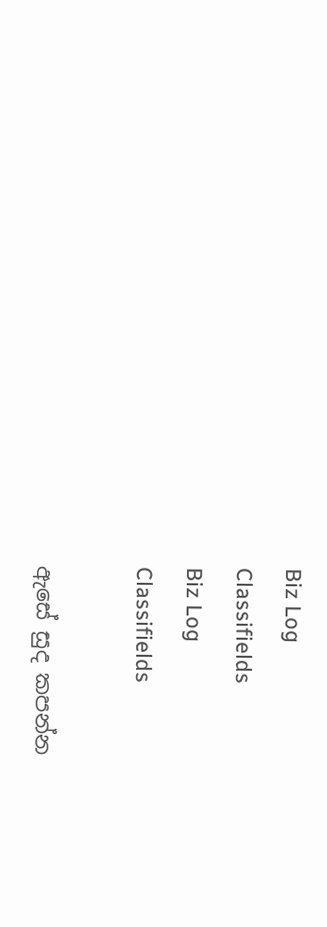Biz Log
Classifields
Biz Log
Classifields

ඇසේ සුද කපන්න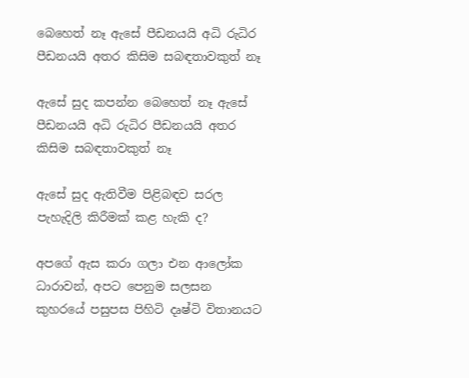බෙහෙත් නෑ ඇසේ පීඩනයයි අධි රුධිර පීඩනයයි අතර කිසිම සබඳතාවකුත් නෑ

ඇසේ සුද කපන්න බෙහෙත් නෑ ඇසේ පීඩනයයි අධි රුධිර පීඩනයයි අතර කිසිම සබඳතාවකුත් නෑ

ඇසේ සුද ඇතිවීම පිළිබඳව සරල පැහැදිලි කිරීමක් කළ හැකි ද?

අපගේ ඇස කරා ගලා එන ආලෝක ධාරාවන්, අපට පෙනුම සලසන කුහරයේ පසුපස පිහිටි දෘෂ්ටි විතානයට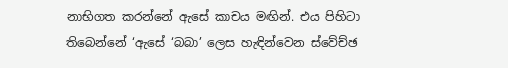නාභිගත කරන්නේ ඇසේ කාචය මඟින්. එය පිහිටා තිබෙන්නේ ‘ඇසේ ‘බබා’ ලෙස හැඳින්වෙන ස්වේච්ඡ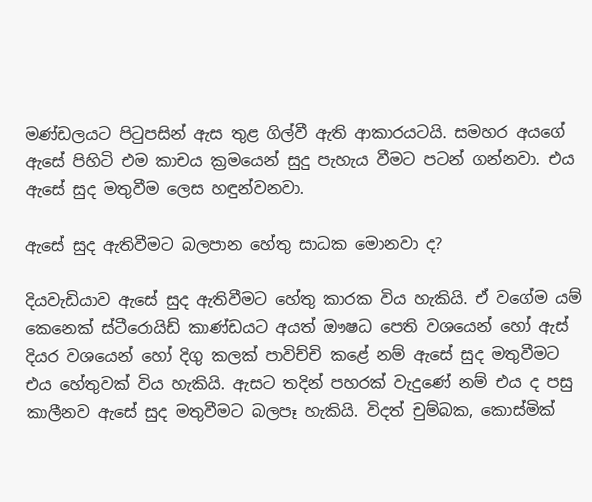මණ්ඩලයට පිටුපසින් ඇස තුළ ගිල්වී ඇති ආකාරයටයි. සමහර අයගේ ඇසේ පිහිටි එම කාචය ක්‍රමයෙන් සුදු පැහැය වීමට පටන් ගන්නවා. එය ඇසේ සුද මතුවීම ලෙස හඳුන්වනවා.

ඇසේ සුද ඇතිවීමට බලපාන හේතු සාධක මොනවා ද?

දියවැඩියාව ඇසේ සුද ඇතිවීමට හේතු කාරක විය හැකියි. ඒ වගේම යම් කෙනෙක් ස්ටීරොයිඩ් කාණ්ඩයට අයත් ඖෂධ පෙති වශයෙන් හෝ ඇස් දියර වශයෙන් හෝ දිගු කලක් පාවිච්චි කළේ නම් ඇසේ සුද මතුවීමට එය හේතුවක් විය හැකියි. ඇසට තදින් පහරක් වැදුණේ නම් එය ද පසු කාලීනව ඇසේ සුද මතුවීමට බලපෑ හැකියි. විදත් චුම්බක, කොස්මික්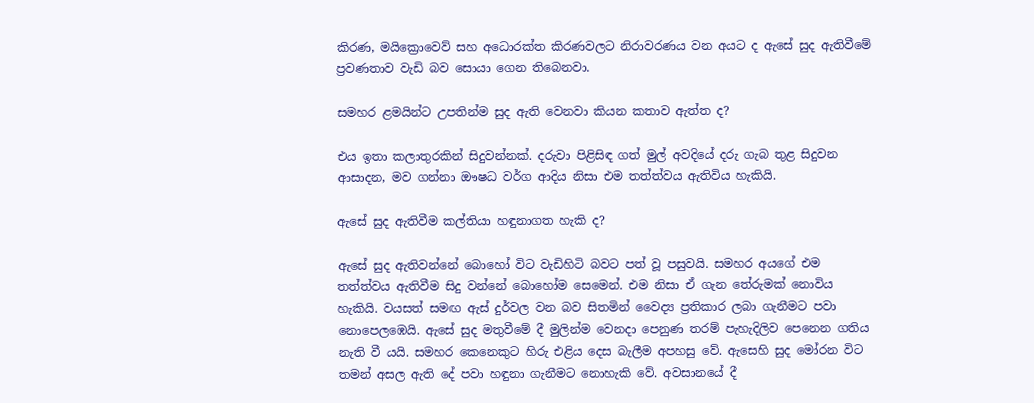කිරණ, මයික්‍රොවෙව් සහ අධොරක්ත කිරණවලට නිරාවරණය වන අයට ද ඇසේ සුද ඇතිවීමේ ප්‍රවණතාව වැඩි බව සොයා ගෙන තිබෙනවා.

සමහර ළමයින්ට උපතින්ම සුද ඇති වෙනවා කියන කතාව ඇත්ත ද?

එය ඉතා කලාතුරකින් සිදුවන්නක්. දරුවා පිළිසිඳ ගත් මුල් අවදියේ දරු ගැබ තුළ සිදුවන ආසාදන, මව ගන්නා ඖෂධ වර්ග ආදිය නිසා එම තත්ත්වය ඇතිවිය හැකියි.

ඇසේ සුද ඇතිවීම කල්තියා හඳුනාගත හැකි ද?

ඇසේ සුද ඇතිවන්නේ බොහෝ විට වැඩිහිටි බවට පත් වූ පසුවයි. සමහර අයගේ එම තත්ත්වය ඇතිවීම සිදු වන්නේ බොහෝම සෙමෙන්. එම නිසා ඒ ගැන තේරුමක් නොවිය හැකියි. වයසත් සමඟ ඇස් දුර්වල වන බව සිතමින් වෛද්‍ය ප්‍රතිකාර ලබා ගැනීමට පවා නොපෙලඹෙයි. ඇසේ සුද මතුවීමේ දී මුලින්ම වෙනදා පෙනුණ තරම් පැහැදිලිව පෙනෙන ගතිය නැති වී යයි. සමහර කෙනෙකුට හිරු එළිය දෙස බැලීම අපහසු වේ. ඇසෙහි සුද මෝරන විට තමන් අසල ඇති දේ පවා හඳුනා ගැනීමට නොහැකි වේ. අවසානයේ දී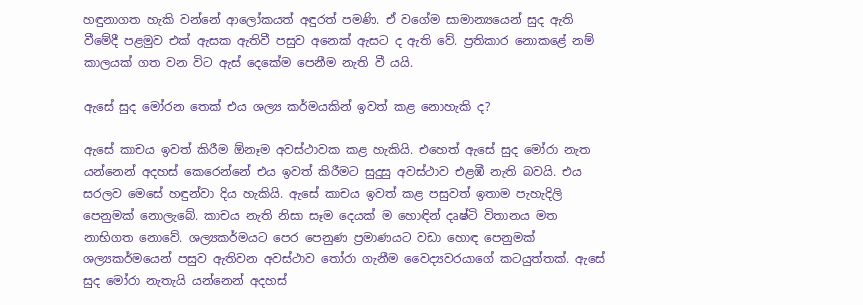හඳුනාගත හැකි වන්නේ ආලෝකයත් අඳුරත් පමණි. ඒ වගේම සාමාන්‍යයෙන් සුද ඇති වීමේදී පළමුව එක් ඇසක ඇතිවී පසුව අනෙක් ඇසට ද ඇති වේ. ප්‍රතිකාර නොකළේ නම් කාලයක් ගත වන විට ඇස් දෙකේම පෙනීම නැති වී යයි.

ඇසේ සුද මෝරන තෙක් එය ශල්‍ය කර්මයකින් ඉවත් කළ නොහැකි ද?

ඇසේ කාචය ඉවත් කිරීම ඕනෑම අවස්ථාවක කළ හැකියි. එහෙත් ඇසේ සුද මෝරා නැත යන්නෙන් අදහස් කෙරෙන්නේ එය ඉවත් කිරීමට සුදුසු අවස්ථාව එළඹී නැති බවයි. එය සරලව මෙසේ හඳුන්වා දිය හැකියි. ඇසේ කාචය ඉවත් කළ පසුවත් ඉතාම පැහැදිලි පෙනුමක් නොලැබේ. කාචය නැති නිසා සෑම දෙයක් ම හොඳින් දෘෂ්ටි විතානය මත නාභිගත නොවේ. ශල්‍යකර්මයට පෙර පෙනුණ ප්‍රමාණයට වඩා හොඳ පෙනුමක් ශල්‍යකර්මයෙන් පසුව ඇතිවන අවස්ථාව තෝරා ගැනීම වෛද්‍යවරයාගේ කටයුත්තක්. ඇසේ සුද මෝරා නැතැයි යන්නෙන් අදහස්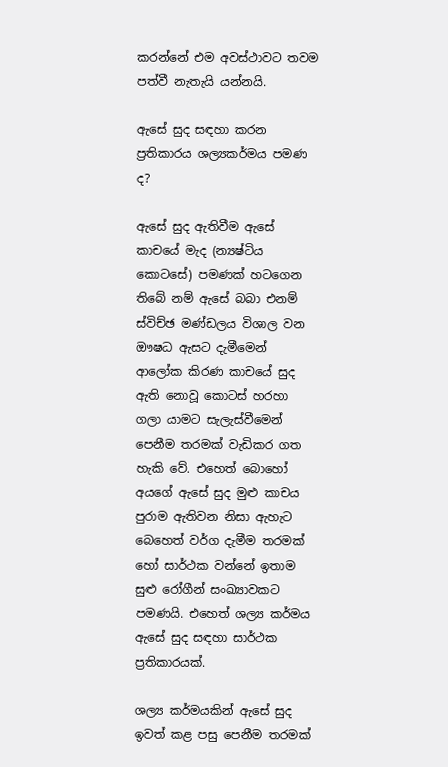කරන්නේ එම අවස්ථාවට තවම පත්වී නැතැයි යන්නයි.

ඇසේ සුද සඳහා කරන ප්‍රතිකාරය ශල්‍යකර්මය පමණ ද?

ඇසේ සුද ඇතිවීම ඇසේ කාචයේ මැද (න්‍යෂ්ටිය කොටසේ) පමණක් හටගෙන තිබේ නම් ඇසේ බබා එනම් ස්විච්ඡ මණ්ඩලය විශාල වන ඖෂධ ඇසට දැමීමෙන් ආලෝක කිරණ කාචයේ සුද ඇති නොවූ කොටස් හරහා ගලා යාමට සැලැස්වීමෙන් පෙනීම තරමක් වැඩිකර ගත හැකි වේ. එහෙත් බොහෝ අයගේ ඇසේ සුද මුළු කාචය පුරාම ඇතිවන නිසා ඇහැට බෙහෙත් වර්ග දැමීම තරමක් හෝ සාර්ථක වන්නේ ඉතාම සුළු රෝගීන් සංඛ්‍යාවකට පමණයි. එහෙත් ශල්‍ය කර්මය ඇසේ සුද සඳහා සාර්ථක ප්‍රතිකාරයක්.

ශල්‍ය කර්මයකින් ඇසේ සුද ඉවත් කළ පසු පෙනීම තරමක්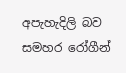අපැහැදිලි බව සමහර රෝගීන්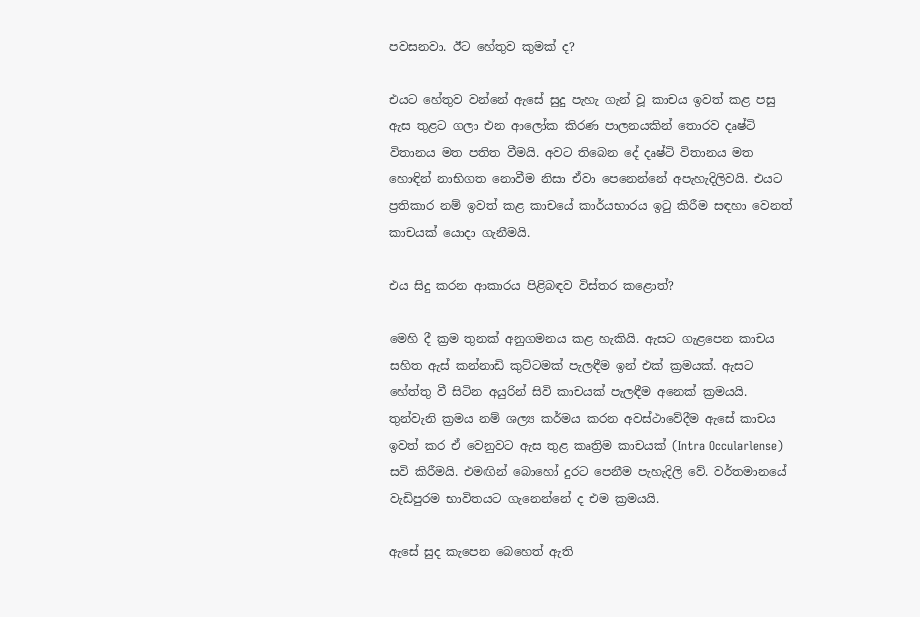පවසනවා. ඊට හේතුව කුමක් ද?

එයට හේතුව වන්නේ ඇසේ සුදු පැහැ ගැන් වූ කාචය ඉවත් කළ පසු ඇස තුළට ගලා එන ආලෝක කිරණ පාලනයකින් තොරව දෘෂ්ටි විතානය මත පතිත වීමයි. අවට තිබෙන දේ දෘෂ්ටි විතානය මත හොඳින් නාභිගත නොවීම නිසා ඒවා පෙනෙන්නේ අපැහැදිලිවයි. එයට ප්‍රතිකාර නම් ඉවත් කළ කාචයේ කාර්යභාරය ඉටු කිරීම සඳහා වෙනත් කාචයක් යොදා ගැනීමයි.

එය සිදු කරන ආකාරය පිළිබඳව විස්තර කළොත්?

මෙහි දී ක්‍රම තුනක් අනුගමනය කළ හැකියි. ඇසට ගැළපෙන කාචය සහිත ඇස් කන්නාඩි කුට්ටමක් පැලඳීම ඉන් එක් ක්‍රමයක්. ඇසට හේත්තු වී සිටින අයුරින් සිවි කාචයක් පැලඳීම අනෙක් ක්‍රමයයි. තුන්වැනි ක්‍රමය නම් ශල්‍ය කර්මය කරන අවස්ථාවේදීම ඇසේ කාචය ඉවත් කර ඒ වෙනුවට ඇස තුළ කෘත්‍රිම කාචයක් (Intra Occularlense) සවි කිරීමයි. එමඟින් බොහෝ දුරට පෙනීම පැහැදිලි වේ. වර්තමානයේ වැඩිපුරම භාවිතයට ගැනෙන්නේ ද එම ක්‍රමයයි.

ඇසේ සුද කැපෙන බෙහෙත් ඇති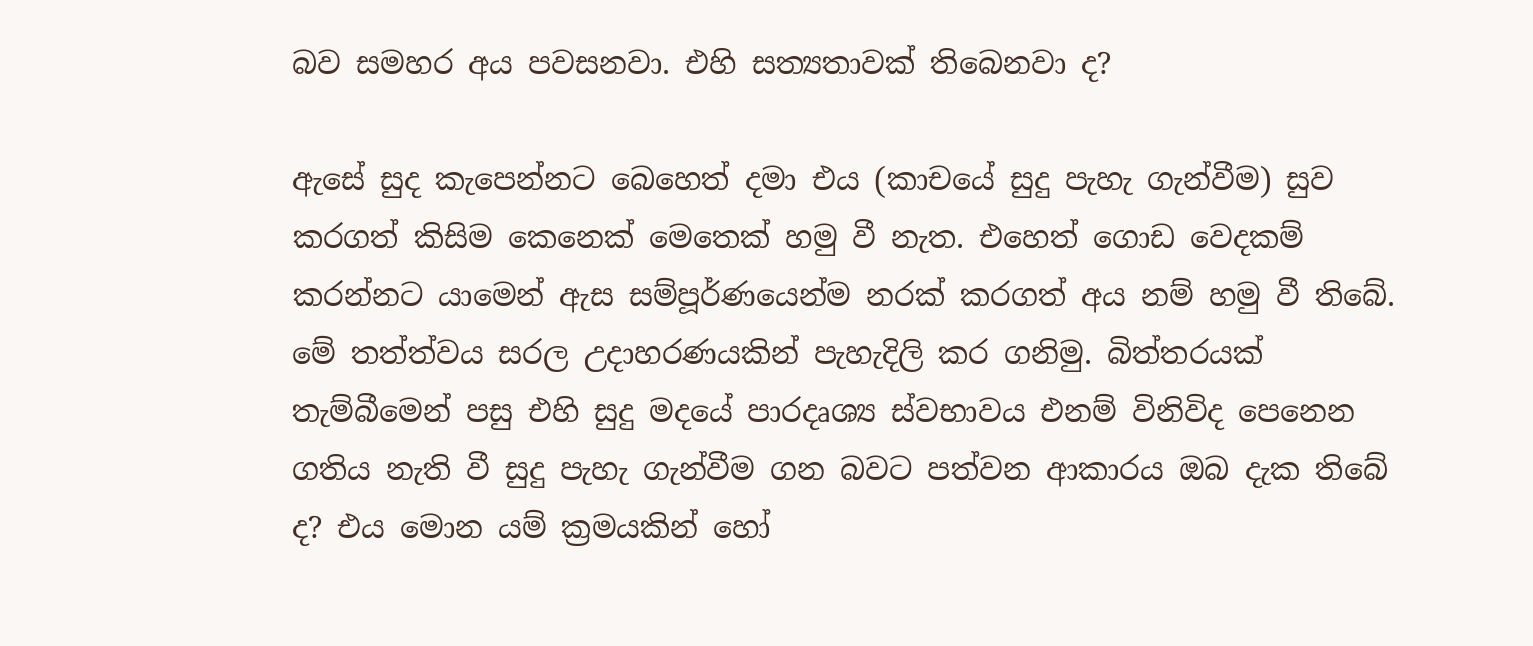බව සමහර අය පවසනවා. එහි සත්‍යතාවක් තිබෙනවා ද?

ඇසේ සුද කැපෙන්නට බෙහෙත් දමා එය (කාචයේ සුදු පැහැ ගැන්වීම) සුව කරගත් කිසිම කෙනෙක් මෙතෙක් හමු වී නැත. එහෙත් ගොඩ වෙදකම් කරන්නට යාමෙන් ඇස සම්පූර්ණයෙන්ම නරක් කරගත් අය නම් හමු වී තිබේ. මේ තත්ත්වය සරල උදාහරණයකින් පැහැදිලි කර ගනිමු. බිත්තරයක් තැම්බීමෙන් පසු එහි සුදු මදයේ පාරදෘශ්‍ය ස්වභාවය එනම් විනිවිද පෙනෙන ගතිය නැති වී සුදු පැහැ ගැන්වීම ගන බවට පත්වන ආකාරය ඔබ දැක තිබේ ද? එය මොන යම් ක්‍රමයකින් හෝ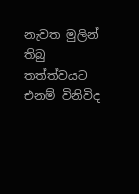නැවත මුලින් තිබු තත්ත්වයට එනම් විනිවිද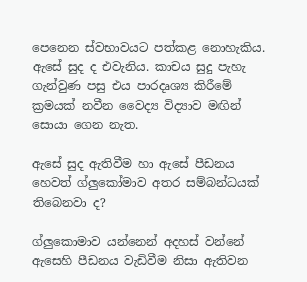පෙනෙන ස්වභාවයට පත්කළ නොහැකිය. ඇසේ සුද ද එවැනිය. කාචය සුදු පැහැ ගැන්වුණ පසු එය පාරදෘශ්‍ය කිරීමේ ක්‍රමයක් නවීන වෛද්‍ය විද්‍යාව මඟින් සොයා ගෙන නැත.

ඇසේ සුද ඇතිවීම හා ඇසේ පීඩනය හෙවත් ග්ලුකෝමාව අතර සම්බන්ධයක් තිබෙනවා ද?

ග්ලුකොමාව යන්නෙන් අදහස් වන්නේ ඇසෙහි පීඩනය වැඩිවීම නිසා ඇතිවන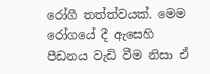රෝගී තත්ත්වයක්. මෙම රෝගයේ දී ඇසෙහි පීඩනය වැඩි වීම නිසා ඒ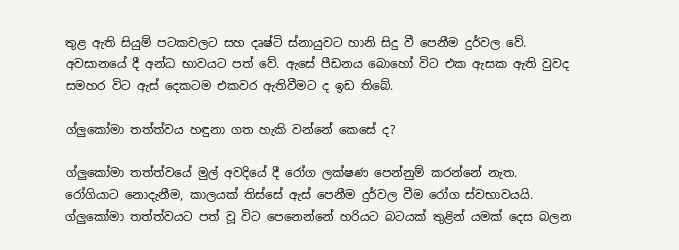තුළ ඇති සියුම් පටකවලට සහ දෘෂ්ටි ස්නායුවට හානි සිදු වී පෙනීම දුර්වල වේ. අවසානයේ දී අන්ධ භාවයට පත් වේ. ඇසේ පීඩනය බොහෝ විට එක ඇසක ඇති වුවද සමහර විට ඇස් දෙකටම එකවර ඇතිවීමට ද ඉඩ තිබේ.

ග්ලුකෝමා තත්ත්වය හඳුනා ගත හැකි වන්නේ කෙසේ ද?

ග්ලුකෝමා තත්ත්වයේ මුල් අවදියේ දී රෝග ලක්ෂණ පෙන්නුම් කරන්නේ නැත. රෝගියාට නොදැනීම, කාලයක් තිස්සේ ඇස් පෙනීම දුර්වල වීම රෝග ස්වභාවයයි. ග්ලුකෝමා තත්ත්වයට පත් වූ විට පෙනෙන්නේ හරියට බටයක් තුළින් යමක් දෙස බලන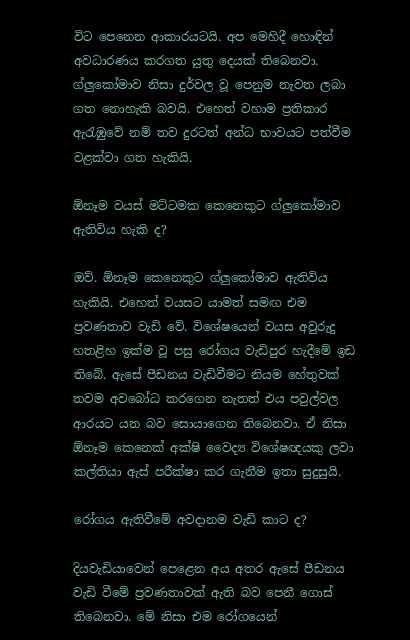විට පෙනෙන ආකාරයටයි. අප මෙහිදී හොඳින් අවධාරණය කරගත යුතු දෙයක් තිබෙනවා. ග්ලුකෝමාව නිසා දුර්වල වූ පෙනුම නැවත ලබා ගත නොහැකි බවයි. එහෙත් වහාම ප්‍රතිකාර ඇරැඹුවේ නම් තව දුරටත් අන්ධ භාවයට පත්වීම වළක්වා ගත හැකියි.

ඕනෑම වයස් මට්ටමක කෙනෙකුට ග්ලුකෝමාව ඇතිවිය හැකි ද?

ඔව්. ඕනෑම කෙනෙකුට ග්ලුකෝමාව ඇතිවිය හැකියි. එහෙත් වයසට යාමත් සමඟ එම ප්‍රවණතාව වැඩි වේ. විශේෂයෙන් වයස අවුරුදු හතළිහ ඉක්ම වූ පසු රෝගය වැඩිපුර හැදීමේ ඉඩ තිබේ. ඇසේ පීඩනය වැඩිවීමට නියම හේතුවක් තවම අවබෝධ කරගෙන නැතත් එය පවුල්වල ආරයට යන බව සොයාගෙන තිබෙනවා. ඒ නිසා ඕනෑම කෙනෙක් අක්ෂි වෛද්‍ය විශේෂඥයකු ලවා කල්තියා ඇස් පරීක්ෂා කර ගැනීම ඉතා සුදුසුයි.

රෝගය ඇතිවීමේ අවදානම වැඩි කාට ද?

දියවැඩියාවෙන් පෙළෙන අය අතර ඇසේ පීඩනය වැඩි වීමේ ප්‍රවණතාවක් ඇති බව පෙනී ගොස් තිබෙනවා. මේ නිසා එම රෝගයෙන්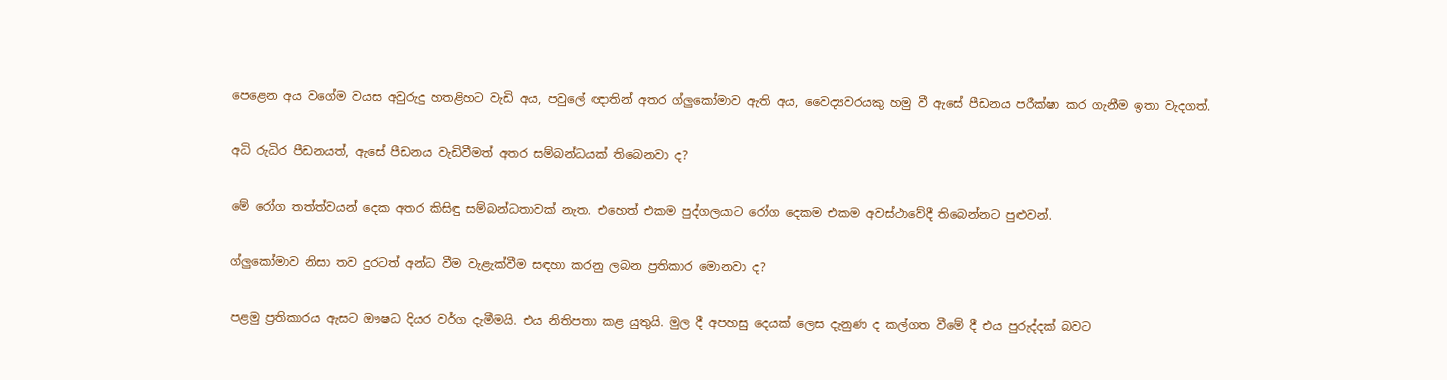පෙළෙන අය වගේම වයස අවුරුදු හතළිහට වැඩි අය, පවුලේ ඥාතින් අතර ග්ලුකෝමාව ඇති අය, වෛද්‍යවරයකු හමු වී ඇසේ පීඩනය පරීක්ෂා කර ගැනීම ඉතා වැදගත්.

අධි රුධිර පීඩනයත්, ඇසේ පීඩනය වැඩිවීමත් අතර සම්බන්ධයක් තිබෙනවා ද?

මේ රෝග තත්ත්වයන් දෙක අතර කිසිඳු සම්බන්ධතාවක් නැත. එහෙත් එකම පුද්ගලයාට රෝග දෙකම එකම අවස්ථාවේදී තිබෙන්නට පුළුවන්.

ග්ලුකෝමාව නිසා තව දුරටත් අන්ධ වීම වැළැක්වීම සඳහා කරනු ලබන ප්‍රතිකාර මොනවා ද?

පළමු ප්‍රතිකාරය ඇසට ඖෂධ දියර වර්ග දැමීමයි. එය නිතිපතා කළ යුතුයි. මුල දී අපහසු දෙයක් ලෙස දැනුණ ද කල්ගත වීමේ දී එය පුරුද්දක් බවට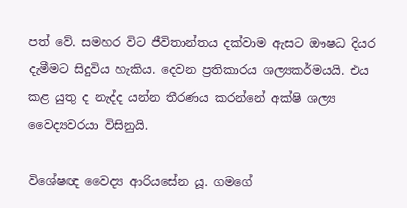පත් වේ. සමහර විට ජීවිතාන්තය දක්වාම ඇසට ඖෂධ දියර දැමීමට සිදුවිය හැකිය. දෙවන ප්‍රතිකාරය ශල්‍යකර්මයයි. එය කළ යුතු ද නැද්ද යන්න තීරණය කරන්නේ අක්ෂි ශල්‍ය වෛද්‍යවරයා විසිනුයි.

විශේෂඥ වෛද්‍ය ආරියසේන යූ. ගමගේ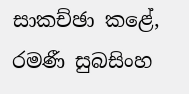සාකච්ඡා කළේ, රමණී සුබසිංහ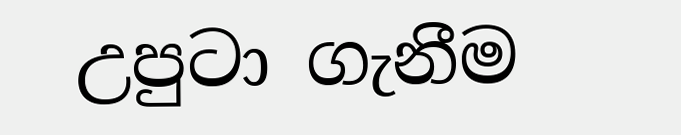උපුටා ගැනීම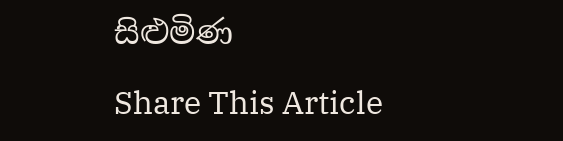සිළුමිණ

Share This Article